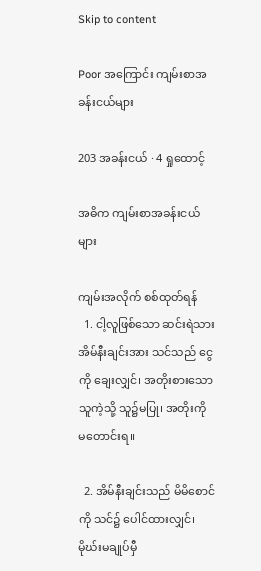Skip to content

Poor အကြောင်း ကျမ်းစာအခန်းငယ်များ

203 အခန်းငယ် · 4 ရှုထောင့်

အဓိက ကျမ်းစာအခန်းငယ်များ

ကျမ်းအလိုက် စစ်ထုတ်ရန်
  1. ငါ့လူဖြစ်သော ဆင်းရဲသား အိမ်နီးချင်းအား သင်သည် ငွေကို ချေးလျှင်၊ အတိုးစားသော သူကဲ့သို့ သူ၌မပြု၊ အတိုးကို မတောင်းရ။

  2. အိမ်နီးချင်းသည် မိမိစောင်ကို သင်၌ ပေါင်ထားလျှင်၊ မိုဃ်းမချုပ်မှီ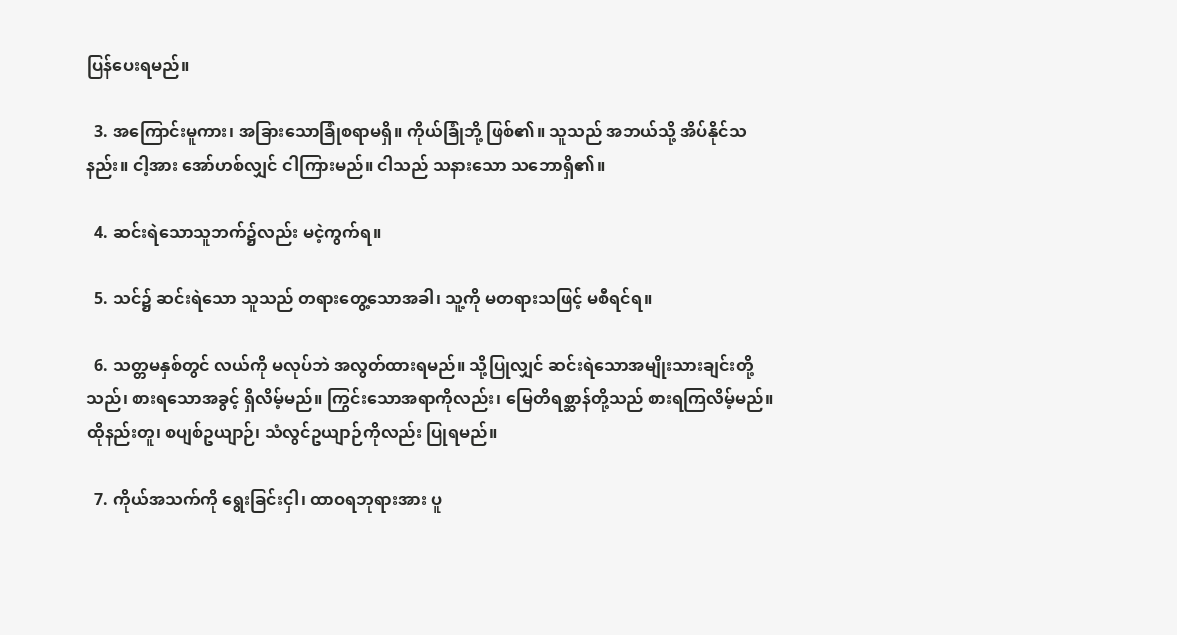ပြန်ပေးရမည်။

  3. အကြောင်းမူကား၊ အခြားသောခြုံစရာမရှိ။ ကိုယ်ခြုံဘို့ ဖြစ်၏။ သူသည် အဘယ်သို့ အိပ်နိုင်သနည်း။ ငါ့အား အော်ဟစ်လျှင် ငါကြားမည်။ ငါသည် သနားသော သဘောရှိ၏။

  4. ဆင်းရဲသောသူဘက်၌လည်း မငဲ့ကွက်ရ။

  5. သင်၌ ဆင်းရဲသော သူသည် တရားတွေ့သောအခါ၊ သူ့ကို မတရားသဖြင့် မစီရင်ရ။

  6. သတ္တမနှစ်တွင် လယ်ကို မလုပ်ဘဲ အလွတ်ထားရမည်။ သို့ပြုလျှင် ဆင်းရဲသောအမျိုးသားချင်းတို့သည်၊ စားရသောအခွင့် ရှိလိမ့်မည်။ ကြွင်းသောအရာကိုလည်း၊ မြေတိရစ္ဆာန်တို့သည် စားရကြလိမ့်မည်။ ထိုနည်းတူ၊ စပျစ်ဥယျာဉ်၊ သံလွင်ဥယျာဉ်ကိုလည်း ပြုရမည်။

  7. ကိုယ်အသက်ကို ရွေးခြင်းငှါ၊ ထာဝရဘုရားအား ပူ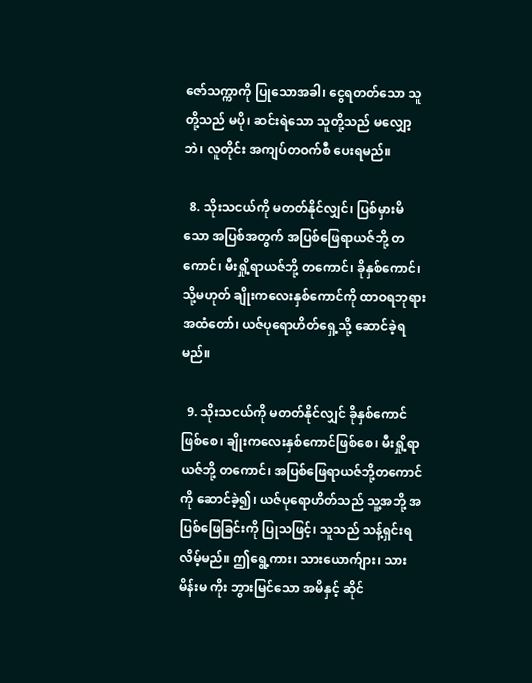ဇော်သက္ကာကို ပြုသောအခါ၊ ငွေရတတ်သော သူတို့သည် မပို၊ ဆင်းရဲသော သူတို့သည် မလျှော့ဘဲ၊ လူတိုင်း အကျပ်တဝက်စီ ပေးရမည်။

  8. သိုးသငယ်ကို မတတ်နိုင်လျှင်၊ ပြစ်မှားမိသော အပြစ်အတွက် အပြစ်ဖြေရာယဇ်ဘို့ တကောင်၊ မီးရှို့ရာယဇ်ဘို့ တကောင်၊ ခိုနှစ်ကောင်၊ သို့မဟုတ် ချိုးကလေးနှစ်ကောင်ကို ထာဝရဘုရား အထံတော်၊ ယဇ်ပုရောဟိတ်ရှေ့သို့ ဆောင်ခဲ့ရမည်။

  9. သိုးသငယ်ကို မတတ်နိုင်လျှင် ခိုနှစ်ကောင်ဖြစ်စေ၊ ချိုးကလေးနှစ်ကောင်ဖြစ်စေ၊ မီးရှို့ရာယဇ်ဘို့ တကောင်၊ အပြစ်ဖြေရာယဇ်ဘို့တကောင်ကို ဆောင်ခဲ့၍၊ ယဇ်ပုရောဟိတ်သည် သူ့အဘို့ အပြစ်ဖြေခြင်းကို ပြုသဖြင့်၊ သူသည် သန့်ရှင်းရလိမ့်မည်။ ဤရွေ့ကား၊ သားယောက်ျား၊ သားမိန်းမ ကိုး ဘွားမြင်သော အမိနှင့် ဆိုင်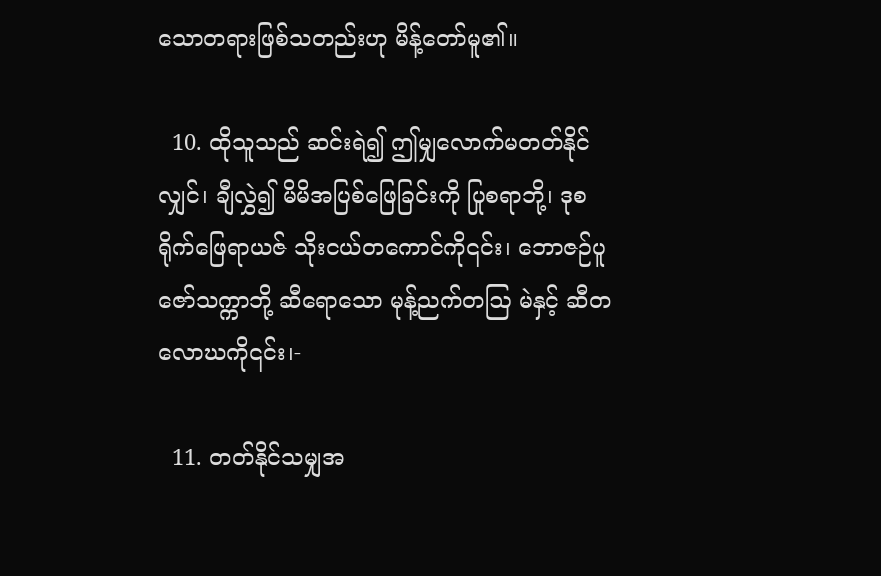သောတရားဖြစ်သတည်းဟု မိန့်တော်မူ၏။

  10. ထိုသူသည် ဆင်းရဲ၍ ဤမျှလောက်မတတ်နိုင်လျှင်၊ ချီလွှဲ၍ မိမိအပြစ်ဖြေခြင်းကို ပြုစရာဘို့၊ ဒုစရိုက်ဖြေရာယဇ် သိုးငယ်တကောင်ကို၎င်း၊ ဘောဇဉ်ပူဇော်သက္ကာဘို့ ဆီရောသော မုန့်ညက်တဩ မဲနှင့် ဆီတလောဃကို၎င်း၊-

  11. တတ်နိုင်သမျှအ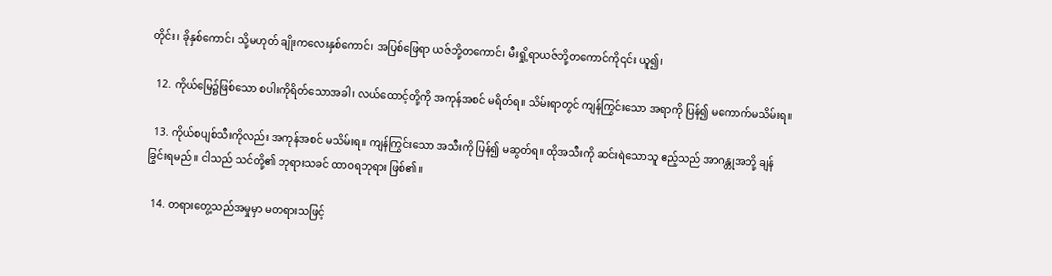တိုင်း၊ ခိုနှစ်ကောင်၊ သို့မဟုတ် ချိုးကလေးနှစ်ကောင်၊ အပြစ်ဖြေရာ ယဇ်ဘို့တကောင်၊ မီးရှို့ရာယဇ်ဘို့တကောင်ကို၎င်း ယူ၍၊

  12. ကိုယ်မြေ၌ဖြစ်သော စပါးကိုရိတ်သောအခါ၊ လယ်ထောင့်တို့ကို အကုန်အစင် မရိတ်ရ။ သိမ်းရာတွင် ကျန်ကြွင်းသော အရာကို ပြန်၍ မကောက်မသိမ်းရ။

  13. ကိုယ်စပျစ်သီးကိုလည်း အကုန်အစင် မသိမ်းရ။ ကျန်ကြွင်းသော အသီးကို ပြန်၍ မဆွတ်ရ။ ထိုအသီးကို ဆင်းရဲသောသူ ဧည့်သည် အာဂန္တုအဘို့ ချန်ခြွင်းရမည်။ ငါသည် သင်တို့၏ ဘုရားသခင် ထာဝရဘုရား ဖြစ်၏။

  14. တရားတွေ့သည်အမှုမှာ မတရားသဖြင့်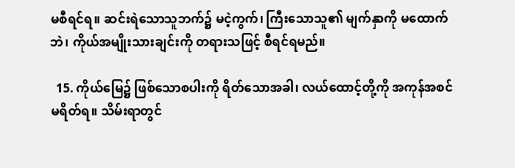မစီရင်ရ။ ဆင်းရဲသောသူဘက်၌ မငဲ့ကွက်၊ ကြီးသောသူ၏ မျက်နှာကို မထောက်ဘဲ၊ ကိုယ်အမျိုးသားချင်းကို တရားသဖြင့် စီရင်ရမည်။

  15. ကိုယ်မြေ၌ ဖြစ်သောစပါးကို ရိတ်သောအခါ၊ လယ်ထောင့်တို့ကို အကုန်အစင် မရိတ်ရ။ သိမ်းရာတွင်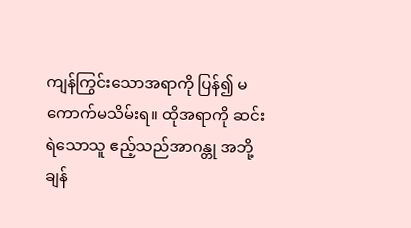ကျန်ကြွင်းသောအရာကို ပြန်၍ မကောက်မသိမ်းရ။ ထိုအရာကို ဆင်းရဲသောသူ ဧည့်သည်အာဂန္တု အဘို့ ချန်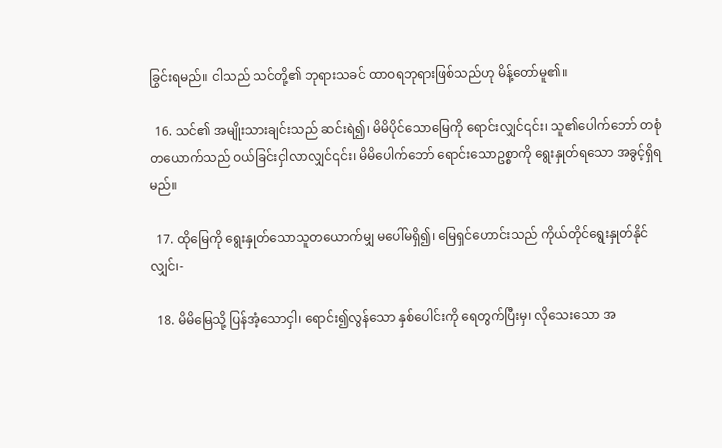ခြွင်းရမည်။ ငါသည် သင်တို့၏ ဘုရားသခင် ထာဝရဘုရားဖြစ်သည်ဟု မိန့်တော်မူ၏။

  16. သင်၏ အမျိုးသားချင်းသည် ဆင်းရဲ၍၊ မိမိပိုင်သောမြေကို ရောင်းလျှင်၎င်း၊ သူ၏ပေါက်ဘော် တစုံတယောက်သည် ဝယ်ခြင်းငှါလာလျှင်၎င်း၊ မိမိပေါက်ဘော် ရောင်းသောဥစ္စာကို ရွေးနှုတ်ရသော အခွင့်ရှိရမည်။

  17. ထိုမြေကို ရွေးနှုတ်သောသူတယောက်မျှ မပေါ်မရှိ၍၊ မြေရှင်ဟောင်းသည် ကိုယ်တိုင်ရွေးနှုတ်နိုင်လျှင်၊-

  18. မိမိမြေသို့ ပြန်အံ့သောငှါ၊ ရောင်း၍လွန်သော နှစ်ပေါင်းကို ရေတွက်ပြီးမှ၊ လိုသေးသော အ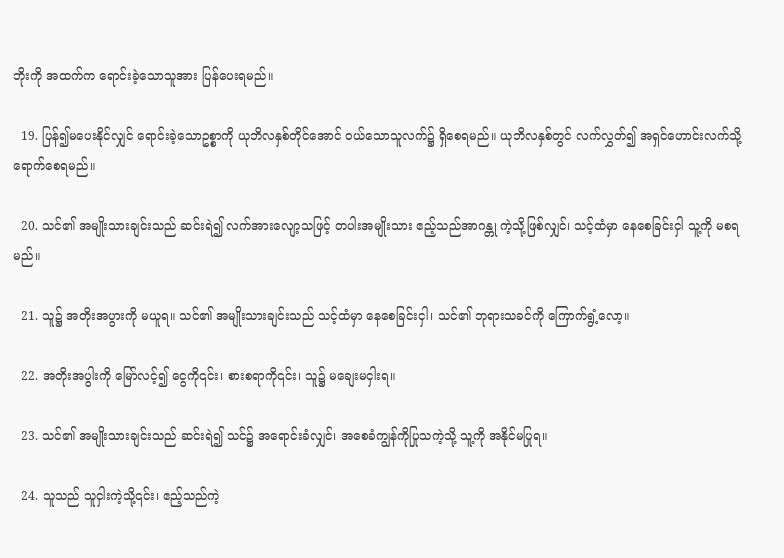ဘိုးကို အထက်က ရောင်းခဲ့သောသူအား ပြန်ပေးရမည်။

  19. ပြန်၍မပေးနိုင်လျှင် ရောင်းခဲ့သောဥစ္စာကို ယုဘိလနှစ်တိုင်အောင် ဝယ်သောသူလက်၌ ရှိစေရမည်။ ယုဘိလနှစ်တွင် လက်လွှတ်၍ အရှင်ဟောင်းလက်သို့ ရောက်စေရမည်။

  20. သင်၏ အမျိုးသားချင်းသည် ဆင်းရဲ၍ လက်အားလျော့သဖြင့် တပါးအမျိုးသား ဧည့်သည်အာဂန္တု ကဲ့သို့ဖြစ်လျှင်၊ သင့်ထံမှာ နေစေခြင်းငှါ သူ့ကို မစရမည်။

  21. သူ၌ အတိုးအပွားကို မယူရ။ သင်၏ အမျိုးသားချင်းသည် သင့်ထံမှာ နေစေခြင်းငှါ၊ သင်၏ ဘုရားသခင်ကို ကြောက်ရွံ့လော့။

  22. အတိုးအပွါးကို မြော်လင့်၍ ငွေကို၎င်း၊ စားစရာကို၎င်း၊ သူ၌ မချေးမငှါးရ။

  23. သင်၏ အမျိုးသားချင်းသည် ဆင်းရဲ၍ သင်၌ အရောင်းခံလျှင်၊ အစေခံကျွန်ကိုပြုသကဲ့သို့ သူ့ကို အနိုင်မပြုရ။

  24. သူသည် သူငှါးကဲ့သို့၎င်း၊ ဧည့်သည်ကဲ့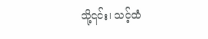သို့၎င်း၊ သင့်ထံ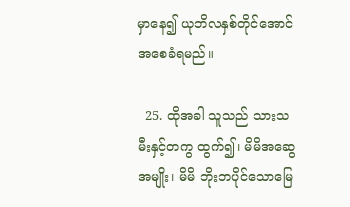မှာနေ၍ ယုဘိလနှစ်တိုင်အောင် အစေခံရမည်။

  25. ထိုအခါ သူသည် သားသမီးနှင့်တကွ ထွက်၍၊ မိမိအဆွေအမျိုး၊ မိမိ ဘိုးဘပိုင်သောမြေ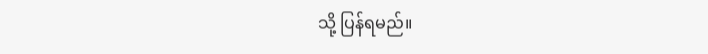သို့ ပြန်ရမည်။